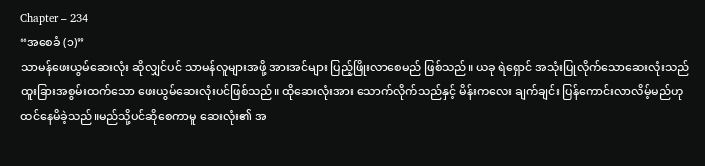Chapter – 234
“အစေခံ (၁)”
သာမန်ဖေးယွမ်ဆေးလုံး ဆိုလျှင်ပင် သာမန်လူများအဖို့ အားအင်များ ပြည့်ဖြိုးလာစေမည် ဖြစ်သည်။ ယခု ရဲရှောင် အသုံးပြုလိုက်သောဆေးလုံးသည်ထူးခြားအစွမ်းထက်သော ဖေးယွမ်ဆေးလုံးပင်ဖြစ်သည်။ ထိုဆေးလုံးအား သောက်လိုက်သည်နှင့် မိန်းကလေး ချက်ချင်း ပြန်ကောင်းလာလိမ့်မည်ဟု ထင်နေမိခဲ့သည်။မည်သို့ပင်ဆိုစေကာမူ ဆေးလုံး၏ အ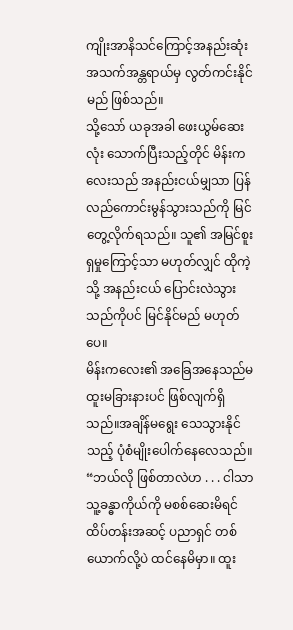ကျိုးအာနိသင်ကြောင့်အနည်းဆုံး အသက်အန္တရာယ်မှ လွတ်ကင်းနိုင်မည် ဖြစ်သည်။
သို့သော် ယခုအခါ ဖေးယွမ်ဆေးလုံး သောက်ပြီးသည့်တိုင် မိန်းကလေးသည် အနည်းငယ်မျှသာ ပြန်လည်ကောင်းမွန်သွားသည်ကို မြင်တွေ့လိုက်ရသည်။ သူ၏ အမြင်စူးရှမှုကြောင့်သာ မဟုတ်လျှင် ထိုကဲ့သို့ အနည်းငယ် ပြောင်းလဲသွားသည်ကိုပင် မြင်နိုင်မည် မဟုတ်ပေ။
မိန်းကလေး၏ အခြေအနေသည်မထူးမခြားနားပင် ဖြစ်လျက်ရှိသည်။အချိန်မရွေး သေသွားနိုင်သည့် ပုံစံမျိုးပေါက်နေလေသည်။
“ဘယ်လို ဖြစ်တာလဲဟ . . . ငါသာ သူ့ခန္ဓာကိုယ်ကို မစစ်ဆေးမိရင် ထိပ်တန်းအဆင့် ပညာရှင် တစ်ယောက်လို့ပဲ ထင်နေမိမှာ။ ထူး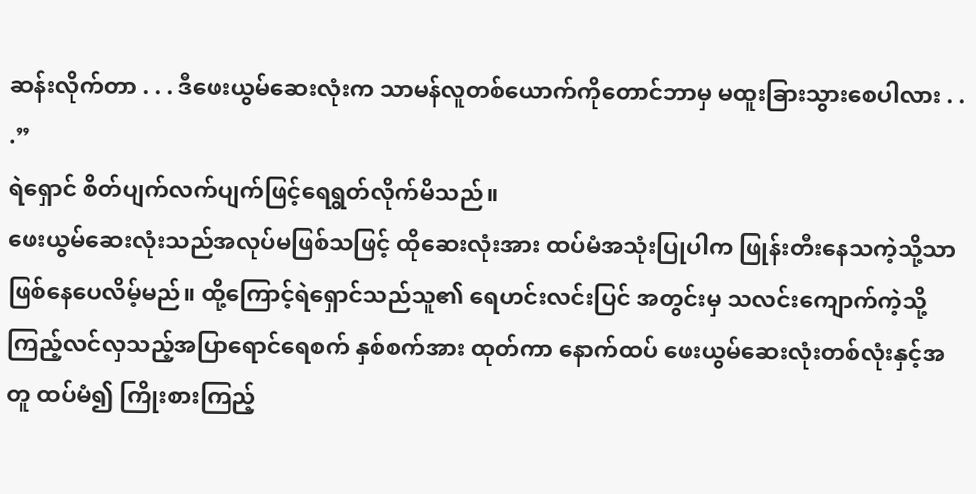ဆန်းလိုက်တာ . . . ဒီဖေးယွမ်ဆေးလုံးက သာမန်လူတစ်ယောက်ကိုတောင်ဘာမှ မထူးခြားသွားစေပါလား . . .”
ရဲရှောင် စိတ်ပျက်လက်ပျက်ဖြင့်ရေရွတ်လိုက်မိသည်။
ဖေးယွမ်ဆေးလုံးသည်အလုပ်မဖြစ်သဖြင့် ထိုဆေးလုံးအား ထပ်မံအသုံးပြုပါက ဖြုန်းတီးနေသကဲ့သို့သာ ဖြစ်နေပေလိမ့်မည်။ ထို့ကြောင့်ရဲရှောင်သည်သူ၏ ရေဟင်းလင်းပြင် အတွင်းမှ သလင်းကျောက်ကဲ့သို့ ကြည့်လင်လှသည့်အပြာရောင်ရေစက် နှစ်စက်အား ထုတ်ကာ နောက်ထပ် ဖေးယွမ်ဆေးလုံးတစ်လုံးနှင့်အတူ ထပ်မံ၍ ကြိုးစားကြည့်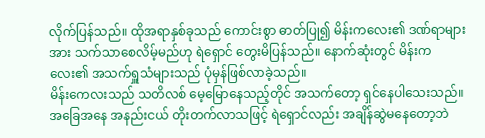လိုက်ပြန်သည်။ ထိုအရာနှစ်ခုသည် ကောင်းစွာ ဓာတ်ပြု၍ မိန်းကလေး၏ ဒဏ်ရာများအား သက်သာစေလိမ့်မည်ဟု ရဲရှောင် တွေးမိပြန်သည်။ နောက်ဆုံးတွင် မိန်းကလေး၏ အသက်ရှူသံများသည် ပုံမှန်ဖြစ်လာခဲ့သည်။
မိန်းကေလးသည် သတိလစ် မေ့မြောနေသည့်တိုင် အသက်တော့ ရှင်နေပါသေးသည်။
အခြေအနေ အနည်းငယ် တိုးတက်လာသဖြင့် ရဲရှောင်လည်း အချိန်ဆွဲမနေတော့ဘဲ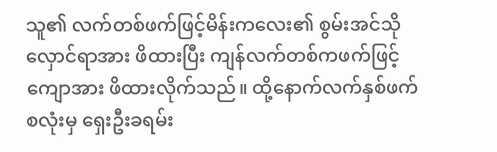သူ၏ လက်တစ်ဖက်ဖြင့်မိန်းကလေး၏ စွမ်းအင်သိုလှောင်ရာအား ဖိထားပြီး ကျန်လက်တစ်ကဖက်ဖြင့် ကျောအား ဖိထားလိုက်သည်။ ထို့နောက်လက်နှစ်ဖက်စလုံးမှ ရှေးဦးခရမ်း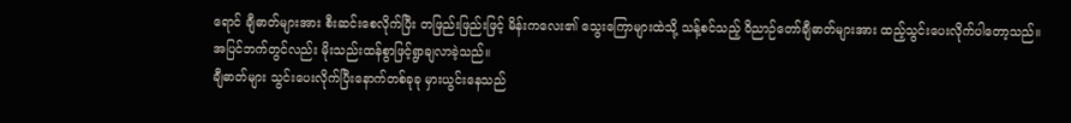ရောင် ချီဓာတ်များအား စီးဆင်းစေလိုက်ပြီး တဖြည်းဖြည်းဖြင့် မိန်းကလေး၏ သွေးကြောများထဲသို့ သန့်စင်သည့် ဝိညာဉ်တော်ချီဓာတ်များအား ထည့်သွင်းပေးလိုက်ပါတော့သည်။
အပြင်ဘက်တွင်လည်း မိုးသည်းထန်စွာဖြင့်ရွာချလာခဲ့သည်။
ချီဓာတ်များ သွင်းပေးလိုက်ပြီးနောက်တစ်ခုခု မှားယွင်းနေသည်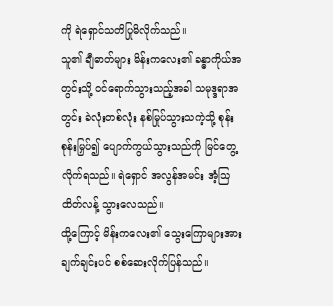ကို ရဲရှောင်သတိပြုမိလိုက်သည်။
သူ၏ ချီဓာတ်များ မိန်းကလေး၏ ခန္ဓာကိုယ်အတွင်းသို့ ဝင်ရောက်သွားသည့်အခါ သမုဒ္ဒရာအတွင်း ခဲလုံးတစ်လုံး နစ်မြုပ်သွားသကဲ့သို့ စုန်းစုန်းမြှပ်၍ ပျောက်ကွယ်သွားသည်ကို မြင်တွေ့လိုက်ရသည်။ ရဲရှောင် အလွန်အမင်း အံ့သြထိတ်လန့် သွားလေသည်။
ထို့ကြောင့် မိန်းကလေး၏ သွေးကြောများအား ချက်ချင်းပင် စစ်ဆေးလိုက်ပြန်သည်။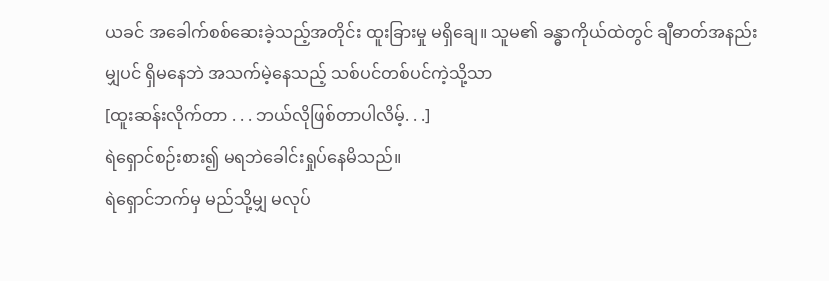ယခင် အခေါက်စစ်ဆေးခဲ့သည့်အတိုင်း ထူးခြားမှု မရှိချေ။ သူမ၏ ခန္ဓာကိုယ်ထဲတွင် ချီဓာတ်အနည်းမျှပင် ရှိမနေဘဲ အသက်မဲ့နေသည့် သစ်ပင်တစ်ပင်ကဲ့သို့သာ
[ထူးဆန်းလိုက်တာ . . . ဘယ်လိုဖြစ်တာပါလိမ့်. . .]
ရဲရှောင်စဉ်းစား၍ မရဘဲခေါင်းရှုပ်နေမိသည်။
ရဲရှောင်ဘက်မှ မည်သို့မျှ မလုပ်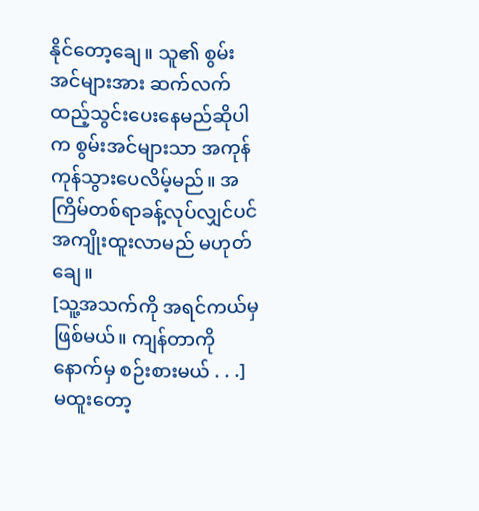နိုင်တော့ချေ။ သူ၏ စွမ်းအင်များအား ဆက်လက် ထည့်သွင်းပေးနေမည်ဆိုပါက စွမ်းအင်များသာ အကုန် ကုန်သွားပေလိမ့်မည်။ အကြိမ်တစ်ရာခန့်လုပ်လျှင်ပင် အကျိုးထူးလာမည် မဟုတ်ချေ။
[သူ့အသက်ကို အရင်ကယ်မှဖြစ်မယ်။ ကျန်တာကို နောက်မှ စဉ်းစားမယ် . . .]
မထူးတော့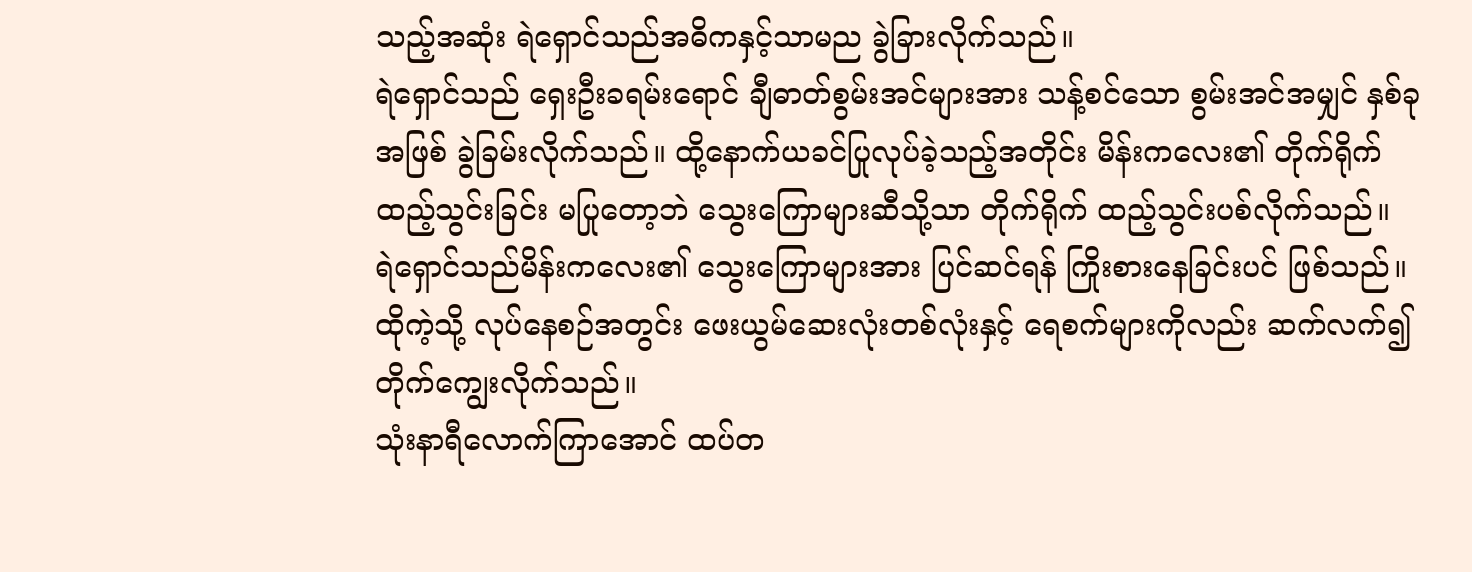သည့်အဆုံး ရဲရှောင်သည်အဓိကနှင့်သာမည ခွဲခြားလိုက်သည်။
ရဲရှောင်သည် ရှေးဦးခရမ်းရောင် ချီဓာတ်စွမ်းအင်များအား သန့်စင်သော စွမ်းအင်အမျှင် နှစ်ခုအဖြစ် ခွဲခြမ်းလိုက်သည်။ ထို့နောက်ယခင်ပြုလုပ်ခဲ့သည့်အတိုင်း မိန်းကလေး၏ တိုက်ရိုက် ထည့်သွင်းခြင်း မပြုတော့ဘဲ သွေးကြောများဆီသို့သာ တိုက်ရိုက် ထည့်သွင်းပစ်လိုက်သည်။
ရဲရှောင်သည်မိန်းကလေး၏ သွေးကြောများအား ပြင်ဆင်ရန် ကြိုးစားနေခြင်းပင် ဖြစ်သည်။
ထိုကဲ့သို့ လုပ်နေစဉ်အတွင်း ဖေးယွမ်ဆေးလုံးတစ်လုံးနှင့် ရေစက်များကိုလည်း ဆက်လက်၍ တိုက်ကျွေးလိုက်သည်။
သုံးနာရီလောက်ကြာအောင် ထပ်တ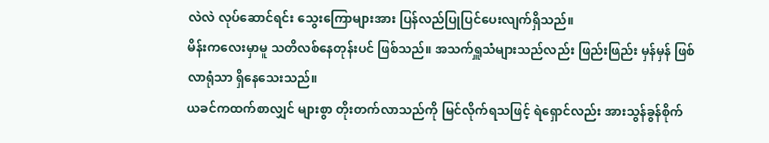လဲလဲ လုပ်ဆောင်ရင်း သွေးကြောများအား ပြန်လည်ပြုပြင်ပေးလျက်ရှိသည်။
မိန်းကလေးမှာမူ သတိလစ်နေတုန်းပင် ဖြစ်သည်။ အသက်ရှူသံများသည်လည်း ဖြည်းဖြည်း မှန်မှန် ဖြစ်လာရုံသာ ရှိနေသေးသည်။
ယခင်ကထက်စာလျှင် များစွာ တိုးတက်လာသည်ကို မြင်လိုက်ရသဖြင့် ရဲရှောင်လည်း အားသွန်ခွန်စိုက်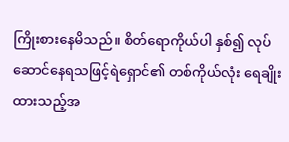ကြိုးစားနေမိသည်။ စိတ်ရောကိုယ်ပါ နှစ်၍ လုပ်ဆောင်နေရသဖြင့်ရဲရှောင်၏ တစ်ကိုယ်လုံး ရေချိုးထားသည့်အ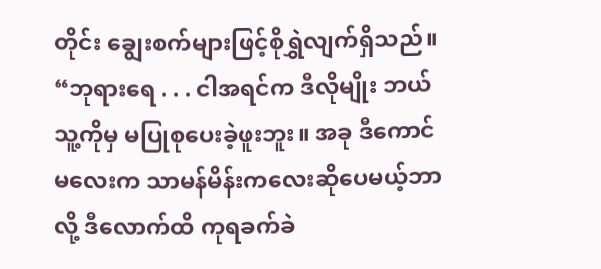တိုင်း ချွေးစက်များဖြင့်စိုရွှဲလျက်ရှိသည်။
“ဘုရားရေ . . . ငါအရင်က ဒီလိုမျိုး ဘယ်သူ့ကိုမှ မပြုစုပေးခဲ့ဖူးဘူး။ အခု ဒီကောင်မလေးက သာမန်မိန်းကလေးဆိုပေမယ့်ဘာလို့ ဒီလောက်ထိ ကုရခက်ခဲ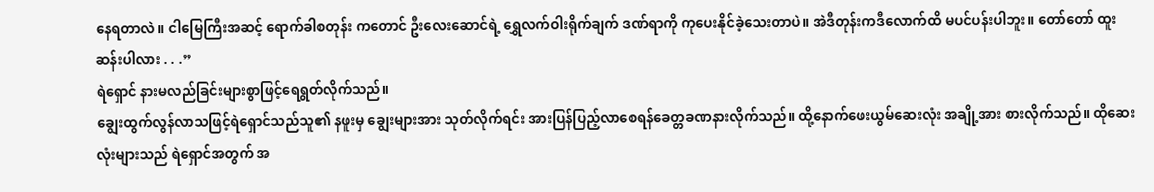နေရတာလဲ။ ငါမြေကြီးအဆင့် ရောက်ခါစတုန်း ကတောင် ဦးလေးဆောင်ရဲ့ ရွှေလက်ဝါးရိုက်ချက် ဒဏ်ရာကို ကုပေးနိုင်ခဲ့သေးတာပဲ။ အဲဒီတုန်းကဒီလောက်ထိ မပင်ပန်းပါဘူး။ တော်တော် ထူးဆန်းပါလား . . .”
ရဲရှောင် နားမလည်ခြင်းများစွာဖြင့်ရေရွတ်လိုက်သည်။
ချွေးထွက်လွန်လာသဖြင့်ရဲရှောင်သည်သူ၏ နဖူးမှ ချွေးများအား သုတ်လိုက်ရင်း အားပြန်ပြည့်လာစေရန်ခေတ္တခဏနားလိုက်သည်။ ထို့နောက်ဖေးယွမ်ဆေးလုံး အချို့အား စားလိုက်သည်။ ထိုဆေးလုံးများသည် ရဲရှောင်အတွက် အ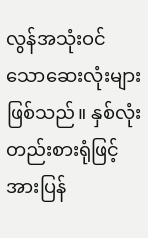လွန်အသုံးဝင်သောဆေးလုံးများဖြစ်သည်။ နှစ်လုံးတည်းစားရုံဖြင့်အားပြန်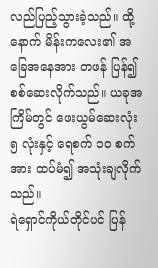လည်ပြည့်သွားခဲ့သည်။ ထို့နောက် မိန်းကလေး၏ အခြေအနေအား တဖန် ပြန်၍ စစ်ဆေးလိုက်သည်။ ယခုအကြိမ်တွင် ဖေးယွမ်ဆေးလုံး ၅ လုံးနှင့် ရေစက် ၁၀ စက်အား ထပ်မံ၍ အသုံးချလိုက်သည်။
ရဲရှောင်ကိုယ်တိုင်ပင် ပြန်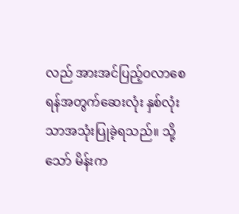လည် အားအင်ပြည့်ဝလာစေရန်အတွက်ဆေးလုံး နှစ်လုံးသာအသုံးပြုခဲ့ရသည်။ သို့သော် မိန်းက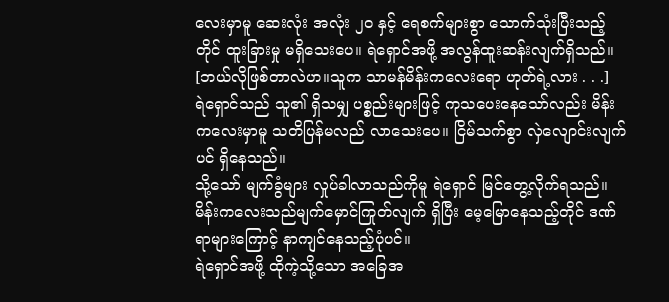လေးမှာမူ ဆေးလုံး အလုံး ၂၀ နှင့် ရေစက်များစွာ သောက်သုံးပြီးသည့်တိုင် ထူးခြားမှု မရှိသေးပေ။ ရဲရှောင်အဖို့ အလွန်ထူးဆန်းလျက်ရှိသည်။
[ဘယ်လိုဖြစ်တာလဲဟ။သူက သာမန်မိန်းကလေးရော ဟုတ်ရဲ့လား . . .]
ရဲရှောင်သည် သူ၏ ရှိသမျှ ပစ္စည်းများဖြင့် ကုသပေးနေသော်လည်း မိန်းကလေးမှာမူ သတိပြန်မလည် လာသေးပေ။ ငြိမ်သက်စွာ လှဲလျောင်းလျက်ပင် ရှိနေသည်။
သို့သော် မျက်ခွံများ လှုပ်ခါလာသည်ကိုမူ ရဲရှောင် မြင်တွေ့လိုက်ရသည်။ မိန်းကလေးသည်မျက်မှောင်ကြုတ်လျက် ရှိပြီး မေ့မြောနေသည့်တိုင် ဒဏ်ရာများကြောင့် နာကျင်နေသည့်ပုံပင်။
ရဲရှောင်အဖို့ ထိုကဲ့သို့သော အခြေအ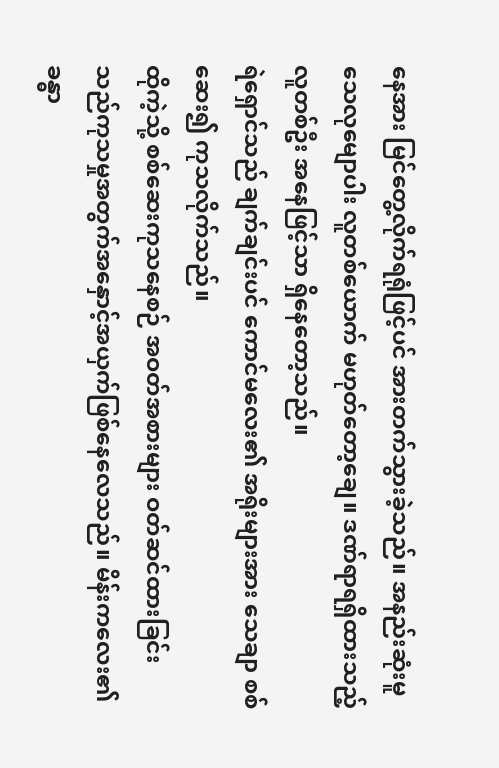နေအား မြင်တွေ့လိုက်ရရုံဖြင့်ပင် အားတက်သွားခဲ့သည်။ အနည်းဆုံးမူ သေလုမျောပါး လူတစ်ယောက် မဟုတ်တော့ချေ။ ဒဏ်ရာရရှိထားသည့် လူတစ်ဦး အနေဖြင့်သာ ရှိနေတော့သည်။
ရဲရှောင်သည် ချက်ချင်းပင် ကောင်မလေး၏ အရိုးများအား သေချာ စစ်ဆေး၍ ကုသလိုက်သည်။
ထိုကဲ့သို့ စစ်ဆေးကုသနေစဉ် အဝတ်အစားများ ဝတ်ဆင်ထားခြင်းသည်ကုသမှုအတွက်အနှောင့်အယှက်ဖြစ်နေလေသည်။ မိန်းကလေး၏ ခန္ဓာ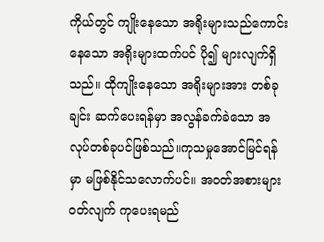ကိုယ်တွင် ကျိုးနေသော အရိုးများသည်ကောင်းနေသော အရိုးများထက်ပင် ပို၍ များလျက်ရှိသည်။ ထိုကျိုးနေသော အရိုးများအား တစ်ခုချင်း ဆက်ပေးရန်မှာ အလွန်ခက်ခဲသော အလုပ်တစ်ခုပင်ဖြစ်သည်။ကုသမှုအောင်မြင်ရန်မှာ မဖြစ်နိုင်သလောက်ပင်။ အဝတ်အစားများ ဝတ်လျက် ကုပေးရမည်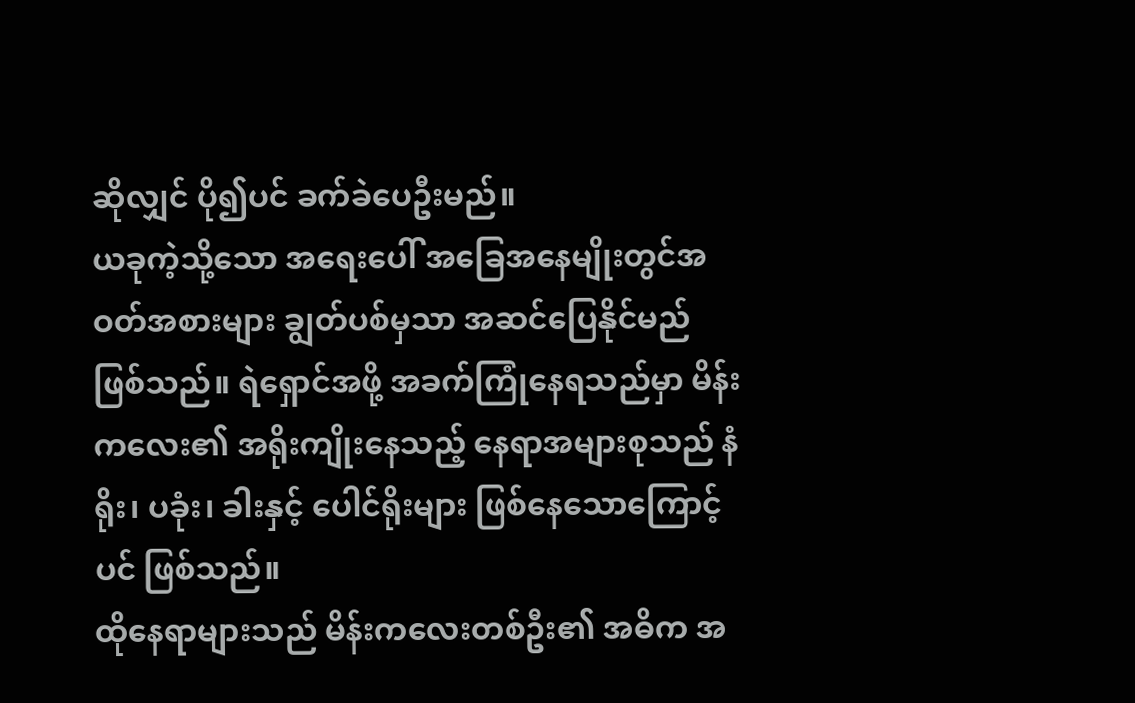ဆိုလျှင် ပို၍ပင် ခက်ခဲပေဦးမည်။
ယခုကဲ့သို့သော အရေးပေါ် အခြေအနေမျိုးတွင်အဝတ်အစားများ ချွတ်ပစ်မှသာ အဆင်ပြေနိုင်မည် ဖြစ်သည်။ ရဲရှောင်အဖို့ အခက်ကြုံနေရသည်မှာ မိန်းကလေး၏ အရိုးကျိုးနေသည့် နေရာအများစုသည် နံရိုး၊ ပခုံး၊ ခါးနှင့် ပေါင်ရိုးများ ဖြစ်နေသောကြောင့်ပင် ဖြစ်သည်။
ထိုနေရာများသည် မိန်းကလေးတစ်ဦး၏ အဓိက အ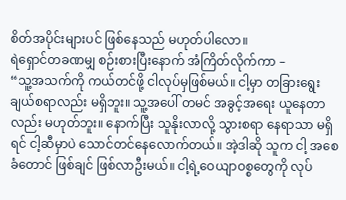စိတ်အပိုင်းများပင် ဖြစ်နေသည် မဟုတ်ပါလော။
ရဲရှောင်တခဏမျှ စဉ်းစားပြီးနောက် အံကြိတ်လိုက်ကာ –
“သူ့အသက်ကို ကယ်တင်ဖို့ ငါလုပ်မှဖြစ်မယ်။ ငါ့မှာ တခြားရွေးချယ်စရာလည်း မရှိဘူး။ သူ့အပေါ် တမင် အခွင့်အရေး ယူနေတာလည်း မဟုတ်ဘူး။ နောက်ပြီး သူနိုးလာလို့ သွားစရာ နေရာသာ မရှိရင် ငါ့ဆီမှာပဲ သောင်တင်နေလောက်တယ်။ အဲ့ဒါဆို သူက ငါ့ အစေခံတောင် ဖြစ်ချင် ဖြစ်လာဦးမယ်။ ငါ့ရဲ့ဝေယျာဝစ္စတွေကို လုပ်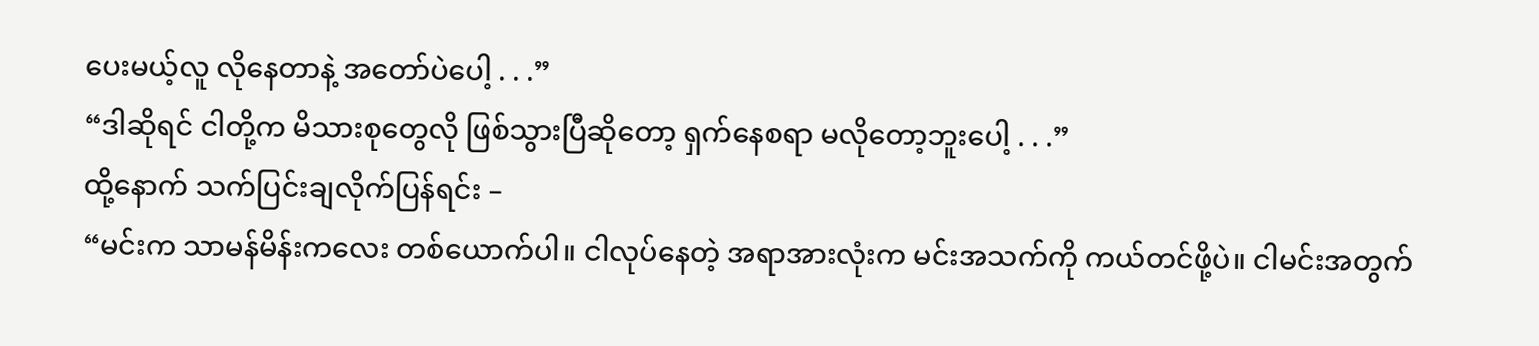ပေးမယ့်လူ လိုနေတာနဲ့ အတော်ပဲပေါ့ . . .”
“ဒါဆိုရင် ငါတို့က မိသားစုတွေလို ဖြစ်သွားပြီဆိုတော့ ရှက်နေစရာ မလိုတော့ဘူးပေါ့ . . .”
ထို့နောက် သက်ပြင်းချလိုက်ပြန်ရင်း –
“မင်းက သာမန်မိန်းကလေး တစ်ယောက်ပါ။ ငါလုပ်နေတဲ့ အရာအားလုံးက မင်းအသက်ကို ကယ်တင်ဖို့ပဲ။ ငါမင်းအတွက်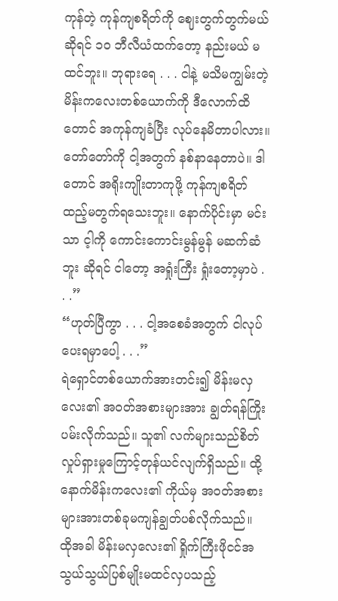ကုန်တဲ့ ကုန်ကျစရိတ်ကို ဈေးတွက်တွက်မယ်ဆိုရင် ၁၀ ဘီလီယံထက်တော့ နည်းမယ် မထင်ဘူး။ ဘုရားရေ . . . ငါနဲ့ မသိမကျွမ်းတဲ့ မိန်းကလေးတစ်ယောက်ကို ဒီလောက်ထိတောင် အကုန်ကျခံပြီး လုပ်နေမိတာပါလား။ တော်တော်ကို ငါ့အတွက် နစ်နာနေတာပဲ။ ဒါတောင် အရိုးကျိုးတာကုဖို့ ကုန်ကျစရိတ်ထည့်မတွက်ရသေးဘူး။ နောက်ပိုင်းမှာ မင်းသာ င့ါကို ကောင်းကောင်းမွန်မွန် မဆက်ဆံဘူး ဆိုရင် ငါတော့ အရှုံးကြီး ရှုံးတော့မှာပဲ . . .”
“ဟုတ်ပြီကွာ . . . ငါ့အစေခံအတွက် ငါလုပ်ပေးရမှာပေါ့ . . .”
ရဲရှောင်တစ်ယောက်အားတင်း၍ မိန်းမလှလေး၏ အဝတ်အစားများအား ချွတ်ရန်ကြိုးပမ်းလိုက်သည်။ သူ၏ လက်များသည်စိတ်လှုပ်ရှားမှုကြောင့်တုန်ယင်လျက်ရှိသည်။ ထို့နောက်မိန်းကလေး၏ ကိုယ်မှ အဝတ်အစားများအားတစ်ခုမကျန်ချွတ်ပစ်လိုက်သည်။ ထိုအခါ မိန်းမလှလေး၏ ရှိုက်ကြီးဖိုငင်အသွယ်သွယ်ပြစ်မျိုးမထင်လှပသည့်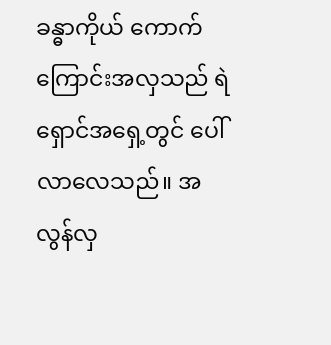ခန္ဓာကိုယ် ကောက်ကြောင်းအလှသည် ရဲရှောင်အရှေ့တွင် ပေါ်လာလေသည်။ အလွန်လှ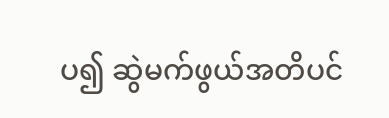ပ၍ ဆွဲမက်ဖွယ်အတိပင်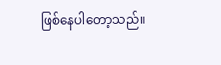ဖြစ်နေပါတော့သည်။